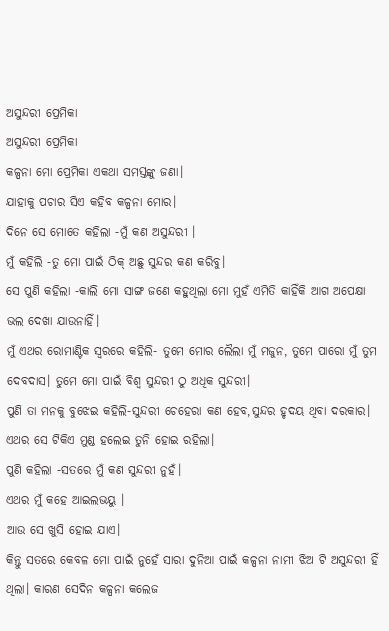ଅସୁନ୍ଦରୀ ପ୍ରେମିକା
ଅସୁନ୍ଦରୀ ପ୍ରେମିକା
କଳ୍ପନା ମୋ ପ୍ରେମିକା ଏକଥା ସମସ୍ତଙ୍କୁ ଜଣା।
ଯାହାକୁ ପଚାର ସିଏ କହିବ କଳ୍ପନା ମୋର।
ଦିନେ ସେ ମୋତେ କହିଲା -ମୁଁ କଣ ଅସୁନ୍ଦରୀ ।
ମୁଁ କହିଲି -ତୁ ମୋ ପାଇଁ ଠିକ୍ ଅଛୁ ସୁନ୍ଦର କଣ କରିବୁ।
ସେ ପୁଣି କହିଲା -କାଲି ମୋ ସାଙ୍ଗ ଜଣେ କହୁଥିଲା ମୋ ମୁହଁ ଏମିତି କାହିଁକି ଆଗ ଅପେକ୍ଷା ଭଲ ଦେଖା ଯାଉନାହିଁ।
ମୁଁ ଏଥର ରୋମାଣ୍ଟିକ ସ୍ବରରେ କହିଲି- ତୁମେ ମୋର ଲୈଲା ମୁଁ ମଜୁନ, ତୁମେ ପାରୋ ମୁଁ ତୁମ ଦେବଦାସ। ତୁମେ ମୋ ପାଇଁ ବିଶ୍ବ ସୁନ୍ଦରୀ ଠୁ ଅଧିକ ସୁନ୍ଦରୀ।
ପୁଣି ତା ମନକୁ ବୁଝେଇ କହିଲି-ସୁନ୍ଦରୀ ଚେହେରା କଣ ହେବ,ସୁନ୍ଦର ହୃଦୟ ଥିବା ଦରକାର।
ଏଥର ସେ ଟିକିଏ ମୁଣ୍ଡ ହଲେଇ ତୁନି ହୋଇ ରହିଲା।
ପୁଣି କହିଲା -ସତରେ ମୁଁ କଣ ସୁନ୍ଦରୀ ନୁହଁ।
ଏଥର ମୁଁ କହେ ଆଇଲଭୟୁ ।
ଆଉ ସେ ଖୁସି ହୋଇ ଯାଏ।
କିନ୍ତୁ ସତରେ କେବଳ ମୋ ପାଇଁ ନୁହେଁ ସାରା ଦୁନିଆ ପାଇଁ କଳ୍ପନା ନାମୀ ଝିଅ ଟି ଅସୁନ୍ଦରୀ ହିଁ ଥିଲା। କାରଣ ସେଦିନ କଳ୍ପନା କଲେଜ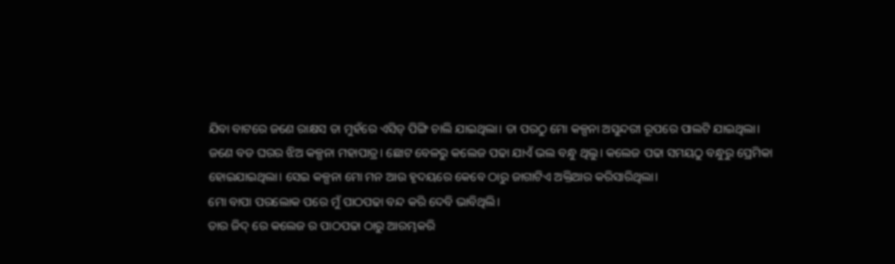ଯିବା ବାଟରେ ଜଣେ ରାକ୍ଷସ ତା ମୁହଁରେ ଏସିଡ୍ ପିଙ୍ଗି ଚାଲି ଯାଇଥିଲା। ତା ପରଠୁ ମୋ କଳ୍ପନା ଅସୁନ୍ଦରୀ ରୂପରେ ପାଲଟି ଯାଇଥିଲା।
ଜଣେ ବଡ ଘରର ଝିଅ କଳ୍ପନା ମହାପାତ୍ର। ଛୋଟ ବେଳରୁ କଲେଜ ପଢା ଯାଏଁ ଭଲ ବନ୍ଧୁ ଥିଲୁ। କଲେଜ ପଢା ସମୟଠୁ ବନ୍ଧୁରୁ ପ୍ରେମିକା ହୋଇଯାଇଥିଲା। ସେଇ କଳ୍ପନା ମୋ ମନ ଆଉ ହୃଦୟରେ କେବେ ଠାରୁ ଜାଗାଟିଏ ଅକ୍ତିଆର କରିସାରିଥିଲା।
ମୋ ବାପା ପରଲୋକ ପରେ ମୁଁ ପାଠପଢା ବନ୍ଦ କରି ଦେବି ଭାବିଥିଲି।
ତାର ଜିଦ୍ ରେ କଲେଜ ର ପାଠପଢା ଠାରୁ ଆରମ୍ଭକରି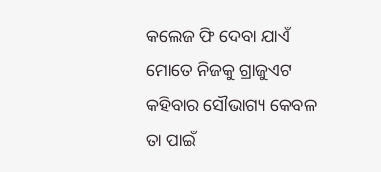କଲେଜ ଫି ଦେବା ଯାଏଁ ମୋତେ ନିଜକୁ ଗ୍ରାଜୁଏଟ କହିବାର ସୌଭାଗ୍ୟ କେବଳ ତା ପାଇଁ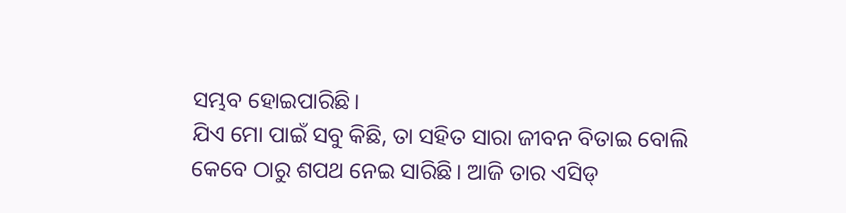ସମ୍ଭବ ହୋଇପାରିଛି।
ଯିଏ ମୋ ପାଇଁ ସବୁ କିଛି, ତା ସହିତ ସାରା ଜୀବନ ବିତାଇ ବୋଲି କେବେ ଠାରୁ ଶପଥ ନେଇ ସାରିଛି। ଆଜି ତାର ଏସିଡ୍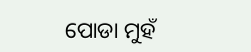ପୋଡା ମୁହଁ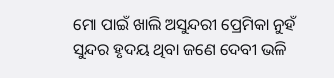ମୋ ପାଇଁ ଖାଲି ଅସୁନ୍ଦରୀ ପ୍ରେମିକା ନୁହଁ ସୁନ୍ଦର ହୃଦୟ ଥିବା ଜଣେ ଦେବୀ ଭଳି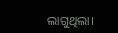ଲାଗୁଥିଲା।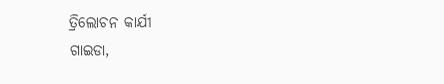ତ୍ରିଲୋଚନ କାର୍ଯୀ
ଗାଇଡା,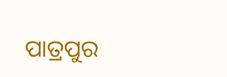ପାତ୍ରପୁର